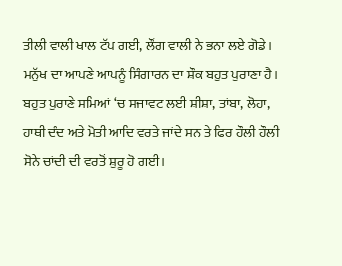ਤੀਲੀ ਵਾਲੀ ਖਾਲ ਟੱਪ ਗਈ, ਲੌਂਗ ਵਾਲੀ ਨੇ ਭਨਾ ਲਏ ਗੋਡੇ।
ਮਨੁੱਖ ਦਾ ਆਪਣੇ ਆਪਨੂੰ ਸਿੰਗਾਰਨ ਦਾ ਸ਼ੌਕ ਬਹੁਤ ਪੁਰਾਣਾ ਹੈ। ਬਹੁਤ ਪੁਰਾਣੇ ਸਮਿਆਂ ‘ਚ ਸਜਾਵਟ ਲਈ ਸ਼ੀਸ਼ਾ, ਤਾਂਬਾ, ਲੋਹਾ, ਹਾਥੀ ਦੰਦ ਅਤੇ ਮੋਤੀ ਆਦਿ ਵਰਤੇ ਜਾਂਦੇ ਸਨ ਤੇ ਫਿਰ ਹੌਲੀ ਹੌਲੀ ਸੋਨੇ ਚਾਂਦੀ ਦੀ ਵਰਤੋਂ ਸ਼ੁਰੂ ਹੋ ਗਈ।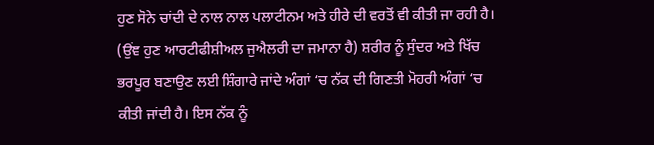ਹੁਣ ਸੋਨੇ ਚਾਂਦੀ ਦੇ ਨਾਲ ਨਾਲ ਪਲਾਟੀਨਮ ਅਤੇ ਹੀਰੇ ਦੀ ਵਰਤੋਂ ਵੀ ਕੀਤੀ ਜਾ ਰਹੀ ਹੈ। (ਉਂਞ ਹੁਣ ਆਰਟੀਫੀਸ਼ੀਅਲ ਜੁਐਲਰੀ ਦਾ ਜਮਾਨਾ ਹੈ) ਸ਼ਰੀਰ ਨੂੰ ਸੁੰਦਰ ਅਤੇ ਖਿੱਚ ਭਰਪੂਰ ਬਣਾਉਣ ਲਈ ਸ਼ਿੰਗਾਰੇ ਜਾਂਦੇ ਅੰਗਾਂ ‘ਚ ਨੱਕ ਦੀ ਗਿਣਤੀ ਮੋਹਰੀ ਅੰਗਾਂ ‘ਚ ਕੀਤੀ ਜਾਂਦੀ ਹੈ। ਇਸ ਨੱਕ ਨੂੰ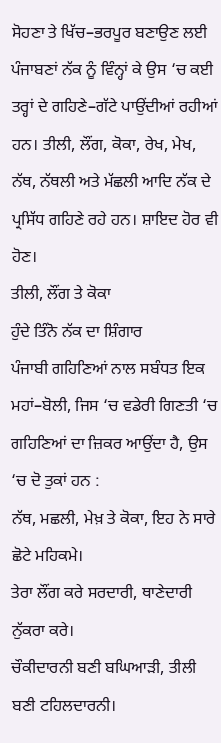ਸੋਹਣਾ ਤੇ ਖਿੱਚ–ਭਰਪੂਰ ਬਣਾਉਣ ਲਈ ਪੰਜਾਬਣਾਂ ਨੱਕ ਨੂੰ ਵਿੰਨ੍ਹਾਂ ਕੇ ਉਸ ‘ਚ ਕਈ ਤਰ੍ਹਾਂ ਦੇ ਗਹਿਣੇ–ਗੱਟੇ ਪਾਉਂਦੀਆਂ ਰਹੀਆਂ ਹਨ। ਤੀਲੀ, ਲੌਂਗ, ਕੋਕਾ, ਰੇਖ, ਮੇਖ, ਨੱਥ, ਨੱਥਲੀ ਅਤੇ ਮੱਛਲੀ ਆਦਿ ਨੱਕ ਦੇ ਪ੍ਰਸਿੱਧ ਗਹਿਣੇ ਰਹੇ ਹਨ। ਸ਼ਾਇਦ ਹੋਰ ਵੀ ਹੋਣ।
ਤੀਲੀ, ਲੌਂਗ ਤੇ ਕੋਕਾ
ਹੁੰਦੇ ਤਿੰਨੋ ਨੱਕ ਦਾ ਸ਼ਿੰਗਾਰ
ਪੰਜਾਬੀ ਗਹਿਣਿਆਂ ਨਾਲ ਸਬੰਧਤ ਇਕ ਮਹਾਂ–ਬੋਲੀ, ਜਿਸ ‘ਚ ਵਡੇਰੀ ਗਿਣਤੀ ‘ਚ ਗਹਿਣਿਆਂ ਦਾ ਜ਼ਿਕਰ ਆਉਂਦਾ ਹੈ, ਉਸ ‘ਚ ਦੋ ਤੁਕਾਂ ਹਨ :
ਨੱਥ, ਮਛਲੀ, ਮੇਖ਼ ਤੇ ਕੋਕਾ, ਇਹ ਨੇ ਸਾਰੇ ਛੋਟੇ ਮਹਿਕਮੇ।
ਤੇਰਾ ਲੌਂਗ ਕਰੇ ਸਰਦਾਰੀ, ਥਾਣੇਦਾਰੀ ਨੁੱਕਰਾ ਕਰੇ।
ਚੌਕੀਦਾਰਨੀ ਬਣੀ ਬਘਿਆੜੀ, ਤੀਲੀ ਬਣੀ ਟਹਿਲਦਾਰਨੀ।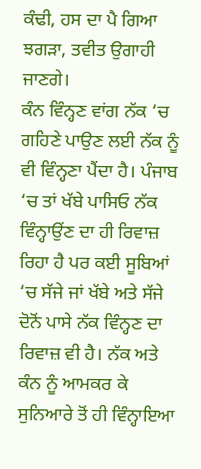ਕੰਢੀ, ਹਸ ਦਾ ਪੈ ਗਿਆ ਝਗੜਾ, ਤਵੀਤ ਉਗਾਹੀ ਜਾਣਗੇ।
ਕੰਨ ਵਿੰਨ੍ਹਣ ਵਾਂਗ ਨੱਕ ‘ਚ ਗਹਿਣੇ ਪਾਉਣ ਲਈ ਨੱਕ ਨੂੰ ਵੀ ਵਿੰਨ੍ਹਣਾ ਪੈਂਦਾ ਹੈ। ਪੰਜਾਬ ‘ਚ ਤਾਂ ਖੱਬੇ ਪਾਸਿਓ ਨੱਕ ਵਿੰਨ੍ਹਾਉਂਣ ਦਾ ਹੀ ਰਿਵਾਜ਼ ਰਿਹਾ ਹੈ ਪਰ ਕਈ ਸੂਬਿਆਂ ‘ਚ ਸੱਜੇ ਜਾਂ ਖੱਬੇ ਅਤੇ ਸੱਜੇ ਦੋਨੋਂ ਪਾਸੇ ਨੱਕ ਵਿੰਨ੍ਹਣ ਦਾ ਰਿਵਾਜ਼ ਵੀ ਹੈ। ਨੱਕ ਅਤੇ ਕੰਨ ਨੂੰ ਆਮਕਰ ਕੇ ਸੁਨਿਆਰੇ ਤੋਂ ਹੀ ਵਿੰਨ੍ਹਾਇਆ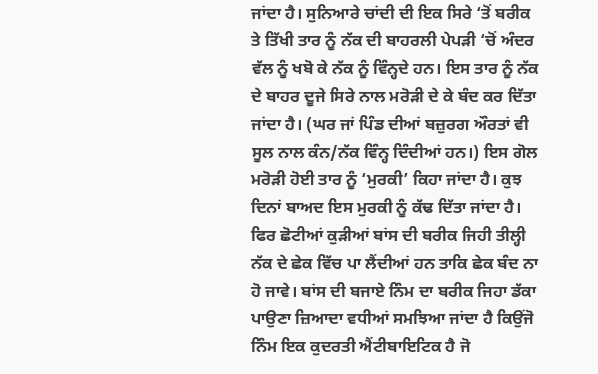ਜਾਂਦਾ ਹੈ। ਸੁਨਿਆਰੇ ਚਾਂਦੀ ਦੀ ਇਕ ਸਿਰੇ ‘ਤੋਂ ਬਰੀਕ ਤੇ ਤਿੱਖੀ ਤਾਰ ਨੂੰ ਨੱਕ ਦੀ ਬਾਹਰਲੀ ਪੇਪੜੀ ‘ਚੋਂ ਅੰਦਰ ਵੱਲ ਨੂੰ ਖਬੋ ਕੇ ਨੱਕ ਨੂੰ ਵਿੰਨ੍ਹਦੇ ਹਨ। ਇਸ ਤਾਰ ਨੂੰ ਨੱਕ ਦੇ ਬਾਹਰ ਦੂਜੇ ਸਿਰੇ ਨਾਲ ਮਰੋੜੀ ਦੇ ਕੇ ਬੰਦ ਕਰ ਦਿੱਤਾ ਜਾਂਦਾ ਹੈ। (ਘਰ ਜਾਂ ਪਿੰਡ ਦੀਆਂ ਬਜ਼ੁਰਗ ਔਰਤਾਂ ਵੀ ਸੂਲ ਨਾਲ ਕੰਨ/ਨੱਕ ਵਿੰਨ੍ਹ ਦਿੰਦੀਆਂ ਹਨ।) ਇਸ ਗੋਲ ਮਰੋੜੀ ਹੋਈ ਤਾਰ ਨੂੰ ‘ਮੁਰਕੀ’ ਕਿਹਾ ਜਾਂਦਾ ਹੈ। ਕੁਝ ਦਿਨਾਂ ਬਾਅਦ ਇਸ ਮੁਰਕੀ ਨੂੰ ਕੱਢ ਦਿੱਤਾ ਜਾਂਦਾ ਹੈ। ਫਿਰ ਛੋਟੀਆਂ ਕੁੜੀਆਂ ਬਾਂਸ ਦੀ ਬਰੀਕ ਜਿਹੀ ਤੀਲ੍ਹੀ ਨੱਕ ਦੇ ਛੇਕ ਵਿੱਚ ਪਾ ਲੈਂਦੀਆਂ ਹਨ ਤਾਕਿ ਛੇਕ ਬੰਦ ਨਾ ਹੋ ਜਾਵੇ। ਬਾਂਸ ਦੀ ਬਜਾਏ ਨਿੰਮ ਦਾ ਬਰੀਕ ਜਿਹਾ ਡੱਕਾ ਪਾਉਣਾ ਜ਼ਿਆਦਾ ਵਧੀਆਂ ਸਮਝਿਆ ਜਾਂਦਾ ਹੈ ਕਿਉਂਜੋ ਨਿੰਮ ਇਕ ਕੁਦਰਤੀ ਐਂਟੀਬਾਇਟਿਕ ਹੈ ਜੋ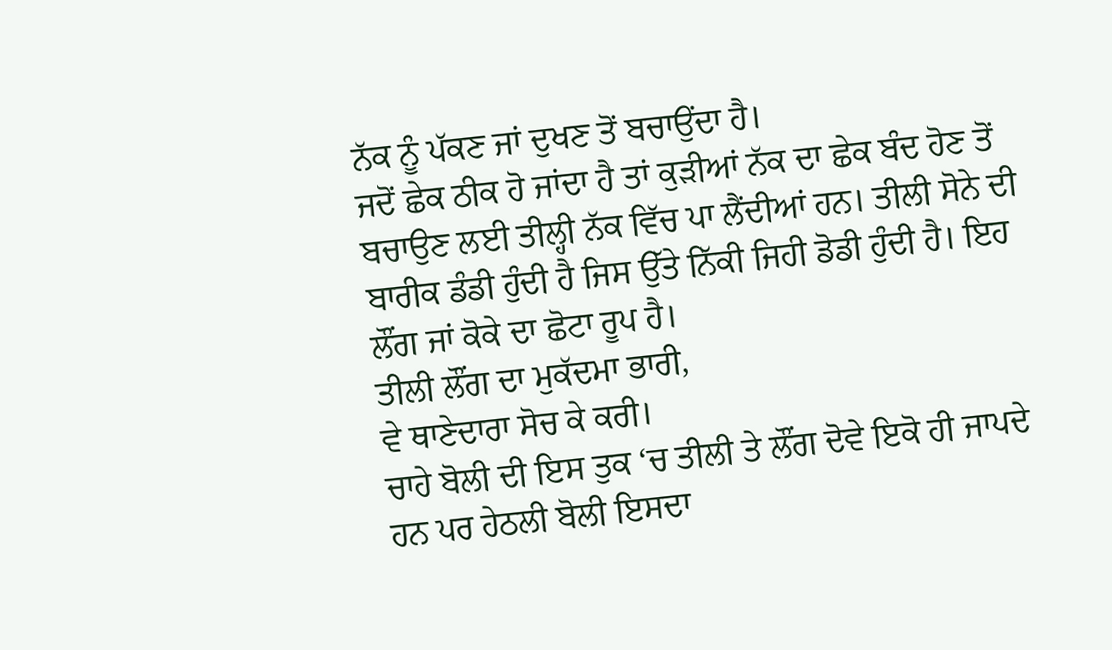ਨੱਕ ਨੂੰ ਪੱਕਣ ਜਾਂ ਦੁਖਣ ਤੋਂ ਬਚਾਉਂਦਾ ਹੈ।
ਜਦੋਂ ਛੇਕ ਠੀਕ ਹੋ ਜਾਂਦਾ ਹੈ ਤਾਂ ਕੁੜੀਆਂ ਨੱਕ ਦਾ ਛੇਕ ਬੰਦ ਹੋਣ ਤੋਂ ਬਚਾਉਣ ਲਈ ਤੀਲ੍ਹੀ ਨੱਕ ਵਿੱਚ ਪਾ ਲੈਂਦੀਆਂ ਹਨ। ਤੀਲੀ ਸੋਨੇ ਦੀ ਬਾਰੀਕ ਡੰਡੀ ਹੁੰਦੀ ਹੈ ਜਿਸ ਉੱਤੇ ਨਿੱਕੀ ਜਿਹੀ ਡੋਡੀ ਹੁੰਦੀ ਹੈ। ਇਹ ਲੌਂਗ ਜਾਂ ਕੋਕੇ ਦਾ ਛੋਟਾ ਰੂਪ ਹੈ।
ਤੀਲੀ ਲੌਂਗ ਦਾ ਮੁਕੱਦਮਾ ਭਾਰੀ,
ਵੇ ਥਾਣੇਦਾਰਾ ਸੋਚ ਕੇ ਕਰੀ।
ਚਾਹੇ ਬੋਲੀ ਦੀ ਇਸ ਤੁਕ ‘ਚ ਤੀਲੀ ਤੇ ਲੌਂਗ ਦੋਵੇ ਇਕੋ ਹੀ ਜਾਪਦੇ ਹਨ ਪਰ ਹੇਠਲੀ ਬੋਲੀ ਇਸਦਾ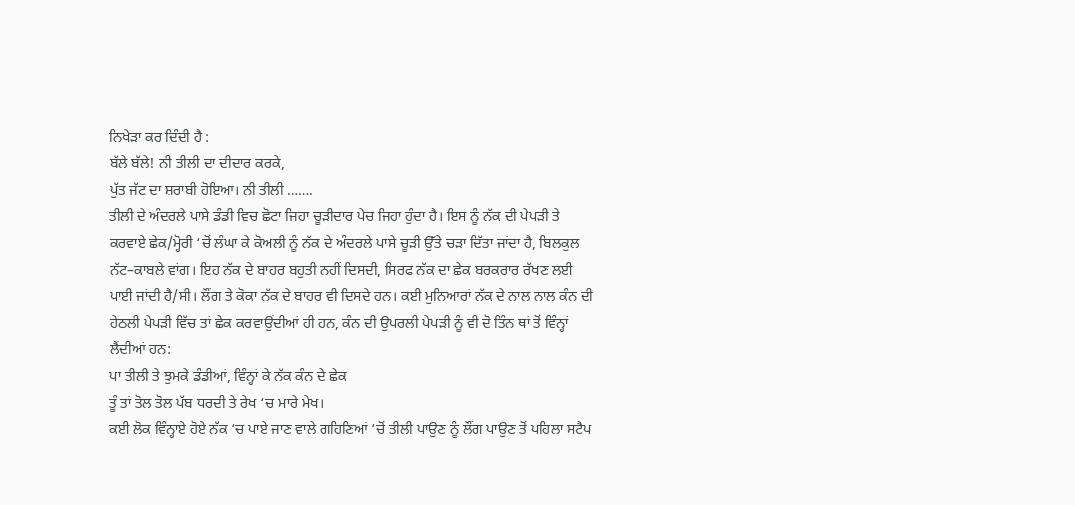ਨਿਖੇੜਾ ਕਰ ਦਿੰਦੀ ਹੈ :
ਬੱਲੇ ਬੱਲੇ! ਨੀ ਤੀਲੀ ਦਾ ਦੀਦਾਰ ਕਰਕੇ,
ਪੁੱਤ ਜੱਟ ਦਾ ਸ਼ਰਾਬੀ ਹੋਇਆ। ਨੀ ਤੀਲੀ …….
ਤੀਲੀ ਦੇ ਅੰਦਰਲੇ ਪਾਸੇ ਡੰਡੀ ਵਿਚ ਛੋਟਾ ਜਿਹਾ ਚੂੜੀਦਾਰ ਪੇਚ ਜਿਹਾ ਹੁੰਦਾ ਹੈ। ਇਸ ਨੂੰ ਨੱਕ ਦੀ ਪੇਪੜੀ ਤੇ ਕਰਵਾਏ ਛੇਕ/ਮ੍ਹੋਰੀ ‘ਚੋਂ ਲੰਘਾ ਕੇ ਕੋਅਲੀ ਨੂੰ ਨੱਕ ਦੇ ਅੰਦਰਲੇ ਪਾਸੇ ਚੂੜੀ ਉੱਤੇ ਚੜਾ ਦਿੱਤਾ ਜਾਂਦਾ ਹੈ, ਬਿਲਕੁਲ ਨੱਟ–ਕਾਬਲੇ ਵਾਂਗ। ਇਹ ਨੱਕ ਦੇ ਬਾਹਰ ਬਹੁਤੀ ਨਹੀਂ ਦਿਸਦੀ, ਸਿਰਫ ਨੱਕ ਦਾ ਛੇਕ ਬਰਕਰਾਰ ਰੱਖਣ ਲਈ ਪਾਈ ਜਾਂਦੀ ਹੈ/ਸੀ। ਲੌਂਗ ਤੇ ਕੋਕਾ ਨੱਕ ਦੇ ਬਾਹਰ ਵੀ ਦਿਸਦੇ ਹਨ। ਕਈ ਮੁਨਿਆਰਾਂ ਨੱਕ ਦੇ ਨਾਲ ਨਾਲ ਕੰਨ ਦੀ ਹੇਠਲੀ ਪੇਪੜੀ ਵਿੱਚ ਤਾਂ ਛੇਕ ਕਰਵਾਉਂਦੀਆਂ ਹੀ ਹਨ, ਕੰਨ ਦੀ ਉਪਰਲੀ ਪੇਪੜੀ ਨੂੰ ਵੀ ਦੋ ਤਿੰਨ ਥਾਂ ਤੋਂ ਵਿੰਨ੍ਹਾਂ ਲੈਂਦੀਆਂ ਹਨ:
ਪਾ ਤੀਲੀ ਤੇ ਝੁਮਕੇ ਡੰਡੀਆਂ, ਵਿੰਨ੍ਹਾਂ ਕੇ ਨੱਕ ਕੰਨ ਦੇ ਛੇਕ
ਤੂੰ ਤਾਂ ਤੋਲ ਤੋਲ ਪੱਬ ਧਰਦੀ ਤੇ ਰੇਖ ‘ਚ ਮਾਰੇ ਮੇਖ।
ਕਈ ਲੋਕ ਵਿੰਨ੍ਹਾਏ ਹੋਏ ਨੱਕ ‘ਚ ਪਾਏ ਜਾਣ ਵਾਲੇ ਗਹਿਣਿਆਂ ‘ਚੋਂ ਤੀਲੀ ਪਾਉਣ ਨੂੰ ਲੌਂਗ ਪਾਉਣ ਤੋਂ ਪਹਿਲਾ ਸਟੈਪ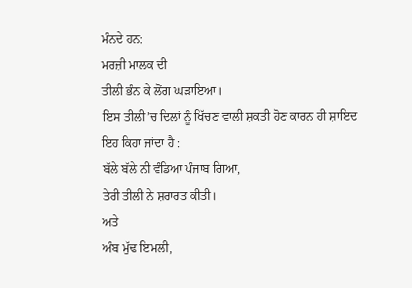ਮੰਨਦੇ ਹਨ:
ਮਰਜ਼ੀ ਮਾਲਕ ਦੀ
ਤੀਲੀ ਭੰਨ ਕੇ ਲੋਂਗ ਘੜਾਇਆ।
ਇਸ ਤੀਲੀ’ਚ ਦਿਲਾਂ ਨੂੰ ਖਿੱਚਣ ਵਾਲੀ ਸ਼ਕਤੀ ਹੋਣ ਕਾਰਨ ਹੀ ਸ਼ਾਇਦ ਇਹ ਕਿਹਾ ਜਾਂਦਾ ਹੈ :
ਬੱਲੇ ਬੱਲੇ ਨੀ ਵੰਡਿਆ ਪੰਜਾਬ ਗਿਆ,
ਤੇਰੀ ਤੀਲੀ ਨੇ ਸ਼ਰਾਰਤ ਕੀਤੀ।
ਅਤੇ
ਅੰਬ ਮੁੱਢ ਇਮਲੀ,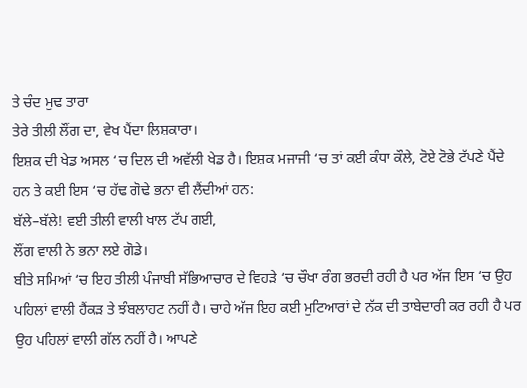ਤੇ ਚੰਦ ਮੁਢ ਤਾਰਾ
ਤੇਰੇ ਤੀਲੀ ਲੌਂਗ ਦਾ, ਵੇਖ ਪੈਂਦਾ ਲਿਸ਼ਕਾਰਾ।
ਇਸ਼ਕ ਦੀ ਖੇਡ ਅਸਲ ‘ਚ ਦਿਲ ਦੀ ਅਵੱਲੀ ਖੇਡ ਹੈ। ਇਸ਼ਕ ਮਜਾਜੀ ‘ਚ ਤਾਂ ਕਈ ਕੰਧਾ ਕੌਲੇ, ਟੋਏ ਟੋਭੇ ਟੱਪਣੇ ਪੈਂਦੇ ਹਨ ਤੇ ਕਈ ਇਸ ‘ਚ ਹੱਢ ਗੋਢੇ ਭਨਾ ਵੀ ਲੈਂਦੀਆਂ ਹਨ:
ਬੱਲੇ–ਬੱਲੇ! ਵਈ ਤੀਲੀ ਵਾਲੀ ਖਾਲ ਟੱਪ ਗਈ,
ਲੌਂਗ ਵਾਲੀ ਨੇ ਭਨਾ ਲਏ ਗੋਡੇ।
ਬੀਤੇ ਸਮਿਆਂ ‘ਚ ਇਹ ਤੀਲੀ ਪੰਜਾਬੀ ਸੱਭਿਆਚਾਰ ਦੇ ਵਿਹੜੇ ‘ਚ ਚੌਖਾ ਰੰਗ ਭਰਦੀ ਰਹੀ ਹੈ ਪਰ ਅੱਜ ਇਸ ‘ਚ ਉਹ ਪਹਿਲਾਂ ਵਾਲੀ ਹੈਂਕੜ ਤੇ ਝੰਬਲਾਹਟ ਨਹੀਂ ਹੈ। ਚਾਹੇ ਅੱਜ ਇਹ ਕਈ ਮੁਟਿਆਰਾਂ ਦੇ ਨੱਕ ਦੀ ਤਾਬੇਦਾਰੀ ਕਰ ਰਹੀ ਹੈ ਪਰ ਉਹ ਪਹਿਲਾਂ ਵਾਲੀ ਗੱਲ ਨਹੀਂ ਹੈ। ਆਪਣੇ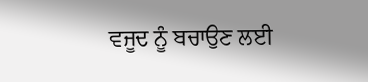ਵਜੂਦ ਨੂੰ ਬਚਾਉਣ ਲਈ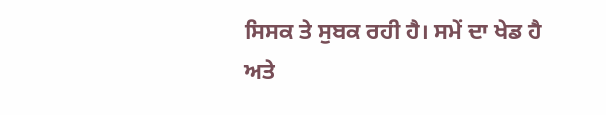ਸਿਸਕ ਤੇ ਸੁਬਕ ਰਹੀ ਹੈ। ਸਮੇਂ ਦਾ ਖੇਡ ਹੈ ਅਤੇ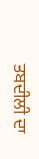ਤਬਦੀਲੀ ਦਾ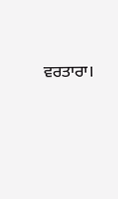ਵਰਤਾਰਾ।